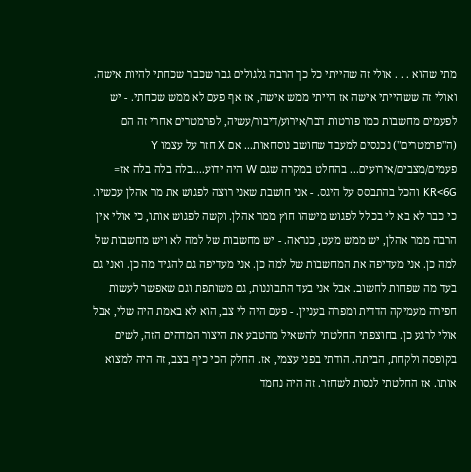מתי שהוא . . . אולי זה שהייתי כל כך הרבה גלגולים גבר שכבר שכחתי להיות אישה. ואולי זה ששהייתי אישה אז הייתי ממש אישה, אז אף פעם לא ממש שכחתי. - יש לפעמים מחשבות כמו פורטות דבר/אירוע/דיבור/עשיה, לפרמטרים אחרי זה הם (ה"פרמטרים") נכנסים למעבד שחושב נוסחאות... אם X חזר על עצמו Y פעמים/מצבים/אירועים... בהחלט במקרה שגם W היה ידוע....בלה בלה בלה אז= KR<6G והכל בהתבסס על היגס. - אני חושבת שאני רוצה לפגוש את מר אהלן עכשיו. כי כבר לא בא לי בכלל לפגוש מישהו חוץ ממר אהלן. וקשה לפגוש אותו, כי אולי אין הרבה ממר אהלן, יש ממש מעט, כנראה. - יש מחשבות של למה לא ויש מחשבות של למה כן. אני מעדיפה את המחשבות של למה כן. אני מעדיפה גם להגיד מה כן. ואני גם בעד מה שפחות לחשוב. אבל אני בעד התבוננות, גם משותפת וגם שאפשר לעשות חפירה מעמיקה הדדית ומפרה בעניין. - פעם היה לי צב, הוא לא באמת היה שלי, אבל אולי לרגע כן. בחוצפתי החלטתי להשאיל מהטבע את היצור המדהים הזה, לשים בקופסה ולקחת, הביתה. הודתי בפני עצמי, אז. החלק הכי כיף בצב, זה היה למצוא אותו. אז החלטתי לנסות לשחזר. זה היה נחמד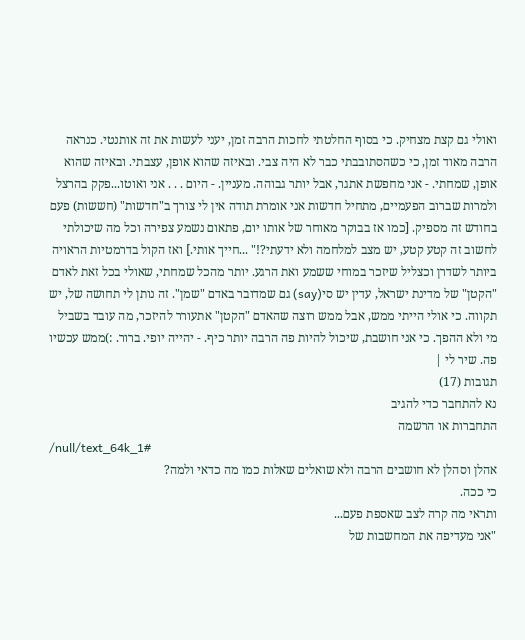ואולי גם קצת מצחיק. כי בסוף החלטתי לחכות הרבה זמן, יעני לעשות את זה אותנטי. כנראה הרבה מאוד זמן, כי כשהסתובבתי כבר לא היה צבי. ובאיזה שהוא אופן, עצבתי. ובאיזה שהוא אופן, שמחתי. - אני מחפשת אתגר, אבל יותר גבוהה. מעניין. - היום . . . אני ואוטו...פקק בהרצל ולמרות שברוב הפעמיים, מתחיל חדשות אני אומרת תודה אין לי צורך ב"חדשות" (חששות) פעם בחודש זה מספיק. [כמו אז בבוקר מאוחר של אותו יום, פתאום נשמע צפירה וכל מה שיכולתי לחשוב זה קטע קטע, יש מצב למלחמה ולא ידעתי?!" ...חייך אותי.] ואז הקול בדרמטיות הראויה ביותר לשדרן וכצליל שיזכר במוחי ששמע ואת הרגע. יותר מהכל שמחתי, שאולי בכל זאת לאדם "הקטן" של מדינת ישראל, עדין יש סי(say) גם שמדובר באדם "שמן". זה נותן לי תחושה של, יש תקווה. כי אולי הייתי ממש, אבל ממש רוצה שהאדם "הקטן" אתעורר להיזכר, מה עובד בשביל מי ולא ההפך. כי אני חושבת, שיכול להיות פה הרבה יותר כיף. - יהייה יופי. ברור. :)ממש עכשיו פה. שיר לי |
תגובות (17)
נא להתחבר כדי להגיב
התחברות או הרשמה
/null/text_64k_1#
אהלן וסהלן לא חושבים הרבה ולא שואלים שאלות כמו מה כדאי ולמה?
כי ככה.
ותראי מה קרה לצב שאספת פעם...
"אני מעדיפה את המחשבות של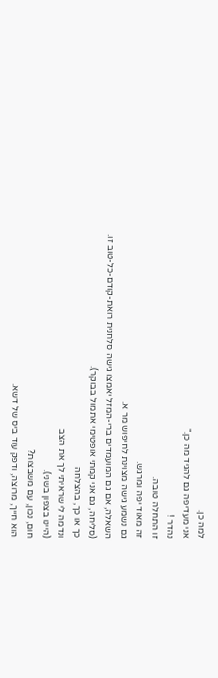למה כן.
אני מעדיפה גם להגיד מה כן."
נהדר !
זו התחלה טובה.
זה מאוד יפה ומרגש.
גם נשמע גישה מצוינת לחיפוש מר א.
השאלה, אם גם המועמדים ברי-המזל יאמצו גישה סלחנית רואת-קודם-כל-טוב זו.
(סליחה, גם אני קמתי אופטימי אתמול בבוקר).
כך או כך, בהצלחה
ונדמה לי שראיתי לך את הצב
(היינו בצפון בשני).
חום, נכון, עם משבצות?
הוא חייך, מרוצה, ודפק עוד ביס של דשא.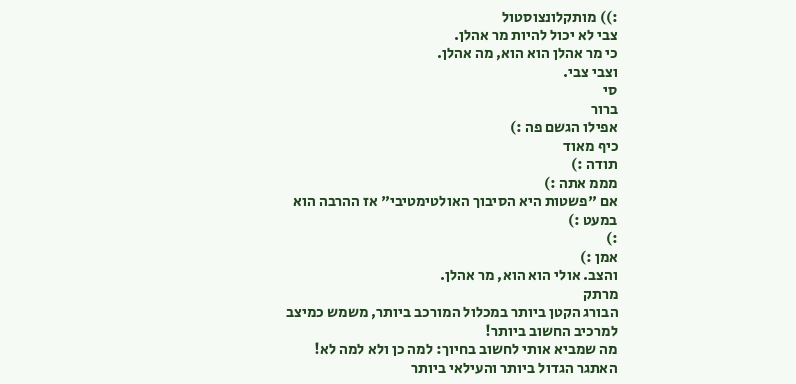:)) מותקלונצוסטול
צבי לא יכול להיות מר אהלן.
כי מר אהלן הוא הוא, מה אהלן.
וצבי צבי.
סי
ברור
אפילו הגשם פה :)
כיף מאוד
תודה :)
מממ אתה :)
אם "פשטות היא הסיבוך האולטימטיבי" אז ההרבה הוא במעט :)
:)
אמן :)
והצב. אולי הוא הוא, מר אהלן.
מרתק
הבורג הקטן ביותר במכלול המורכב ביותר, משמש כמיצב למרכיב החשוב ביותר!
מה שמביא אותי לחשוב בחיוך: למה כן ולא למה לא!
האתגר הגדול ביותר והעילאי ביותר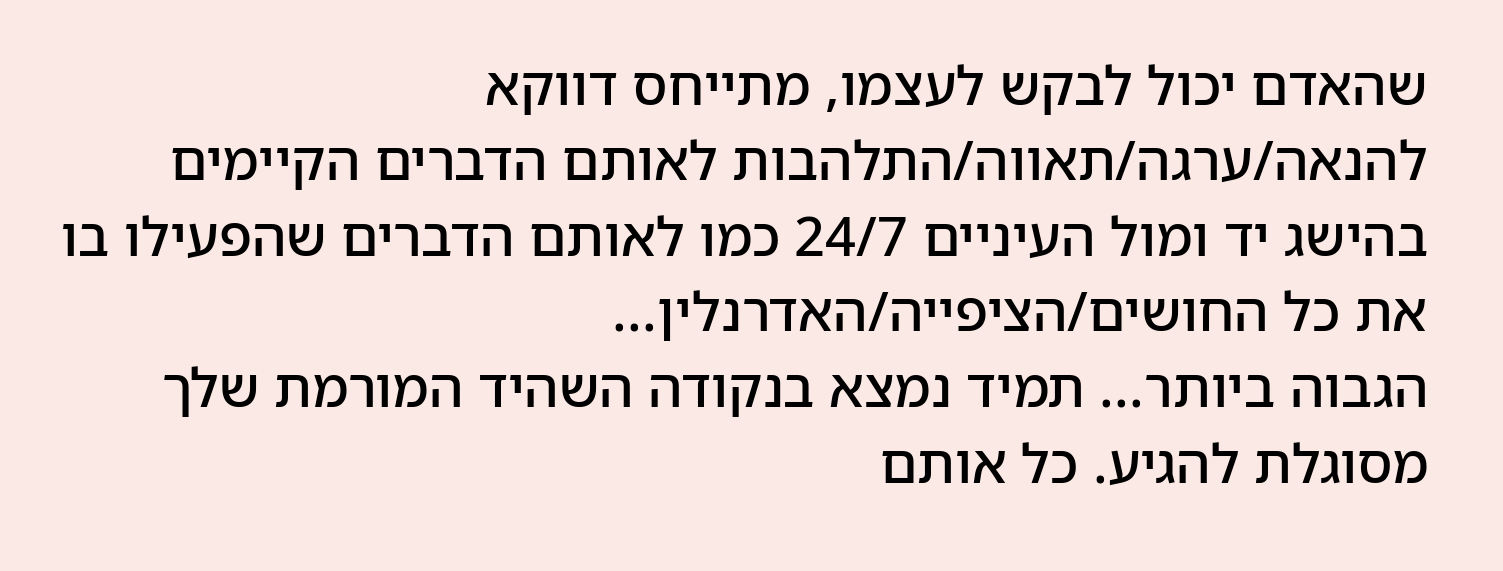שהאדם יכול לבקש לעצמו, מתייחס דווקא להנאה/ערגה/תאווה/התלהבות לאותם הדברים הקיימים בהישג יד ומול העיניים 24/7 כמו לאותם הדברים שהפעילו בו את כל החושים/הציפייה/האדרנלין...
הגבוה ביותר... תמיד נמצא בנקודה השהיד המורמת שלך מסוגלת להגיע. כל אותם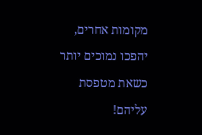מקומות אחרים, יהפכו נמוכים יותר כשאת מטפסת עליהם!